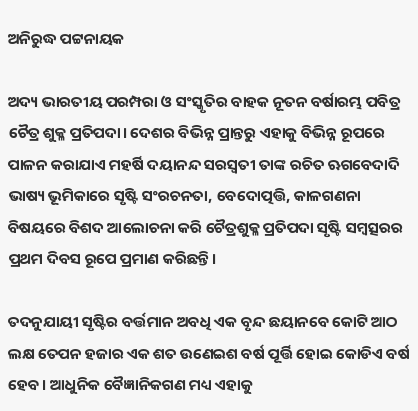ଅନିରୁଦ୍ଧ ପଟ୍ଟନାୟକ

ଅଦ୍ୟ ଭାରତୀୟ ପରମ୍ପରା ଓ ସଂସ୍କୃତିର ବାହକ ନୂତନ ବର୍ଷାରମ୍ଭ ପବିତ୍ର ଚୈତ୍ର ଶୁକ୍ଳ ପ୍ରତିପଦା। ଦେଶର ବିଭିନ୍ନ ପ୍ରାନ୍ତରୁ ଏହାକୁ ବିଭିନ୍ନ ରୂପରେ ପାଳନ କରାଯାଏ ମହର୍ଷି ଦୟାନନ୍ଦ ସରସ୍ୱତୀ ତାଙ୍କ ରଚିତ ଋଗବେଦାଦି ଭାଷ୍ୟ ଭୂମିକାରେ ସୃଷ୍ଟି ସଂରଚନତା, ବେଦୋତ୍ପତ୍ତି, କାଳଗଣନା ବିଷୟରେ ବିଶଦ ଆଲୋଚନା କରି ଚୈତ୍ରଶୁକ୍ଳ ପ୍ରତିପଦା ସୃଷ୍ଟି ସମ୍ବତ୍ସରର ପ୍ରଥମ ଦିବସ ରୂପେ ପ୍ରମାଣ କରିଛନ୍ତି।

ତଦନୁଯାୟୀ ସୃଷ୍ଟିର ବର୍ତ୍ତମାନ ଅବଧି ଏକ ବୃନ୍ଦ ଛୟାନବେ କୋଟି ଆଠ ଲକ୍ଷ ତେପନ ହଜାର ଏକ ଶତ ଉଣେଇଶ ବର୍ଷ ପୂର୍ତ୍ତି ହୋଇ କୋଡିଏ ବର୍ଷ ହେବ। ଆଧୁନିକ ବୈଜ୍ଞାନିକଗଣ ମଧ୍ୟ ଏହାକୁ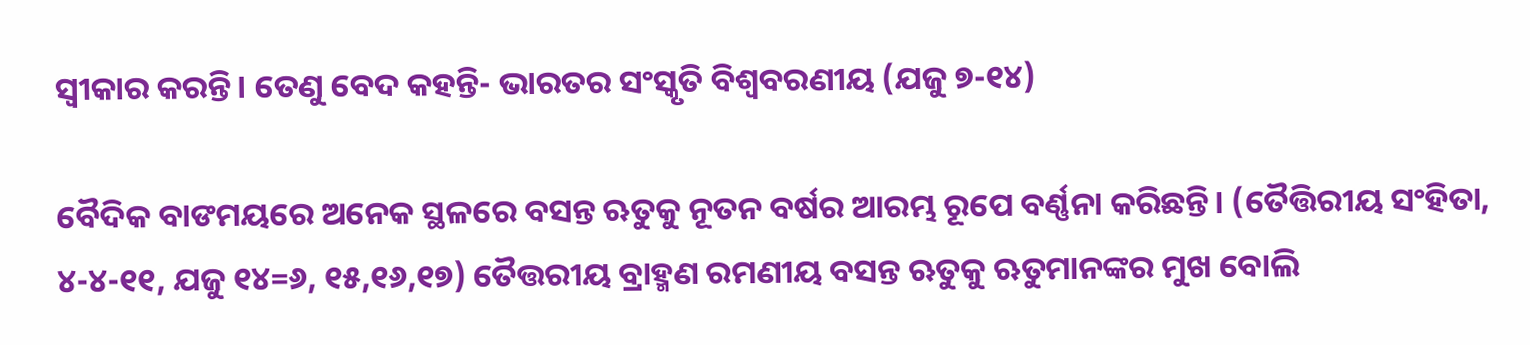ସ୍ୱୀକାର କରନ୍ତି। ତେଣୁ ବେଦ କହନ୍ତି- ଭାରତର ସଂସ୍କୃତି ବିଶ୍ୱବରଣୀୟ (ଯଜୁ ୭-୧୪)

ବୈଦିକ ବାଙମୟରେ ଅନେକ ସ୍ଥଳରେ ବସନ୍ତ ଋତୁକୁ ନୂତନ ବର୍ଷର ଆରମ୍ଭ ରୂପେ ବର୍ଣ୍ଣନା କରିଛନ୍ତି। (ତୈତ୍ତିରୀୟ ସଂହିତା, ୪-୪-୧୧, ଯଜୁ ୧୪=୬, ୧୫,୧୬,୧୭) ତୈତ୍ତରୀୟ ବ୍ରାହ୍ମଣ ରମଣୀୟ ବସନ୍ତ ଋତୁକୁ ଋତୁମାନଙ୍କର ମୁଖ ବୋଲି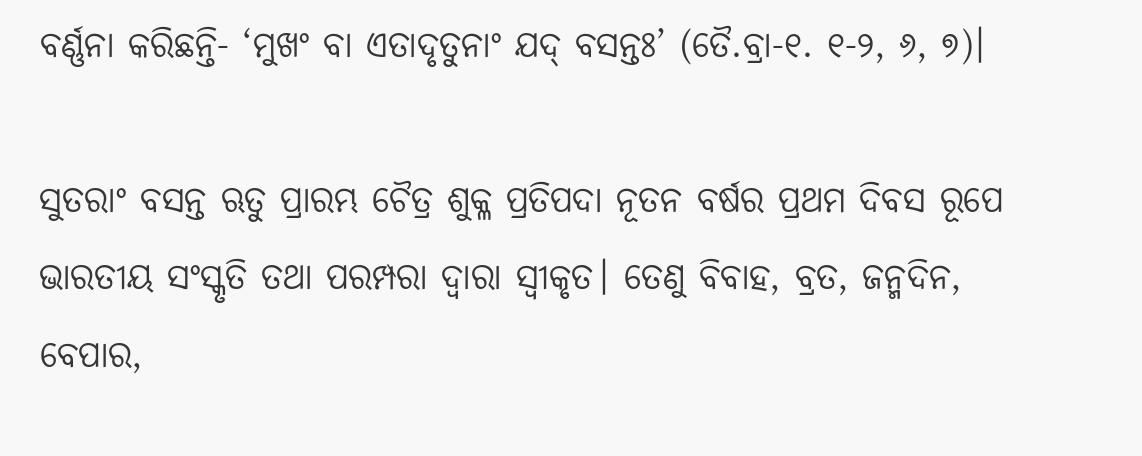ବର୍ଣ୍ଣନା କରିଛନ୍ତି- ‘ମୁଖଂ ବା ଏତାଦୃତୁନାଂ ଯଦ୍ ବସନ୍ତଃ’ (ତୈ.ବ୍ରା-୧. ୧-୨, ୬, ୭)।

ସୁତରାଂ ବସନ୍ତ ଋତୁ ପ୍ରାରମ୍ଭ ଚୈତ୍ର ଶୁକ୍ଳ ପ୍ରତିପଦା ନୂତନ ବର୍ଷର ପ୍ରଥମ ଦିବସ ରୂପେ ଭାରତୀୟ ସଂସ୍କୃତି ତଥା ପରମ୍ପରା ଦ୍ୱାରା ସ୍ୱୀକୃତ। ତେଣୁ ବିବାହ, ବ୍ରତ, ଜନ୍ମଦିନ, ବେପାର,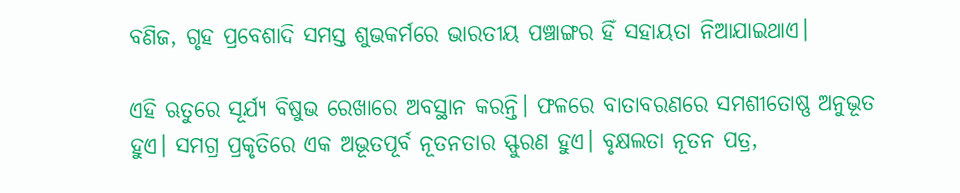ବଣିଜ, ଗୃହ ପ୍ରବେଶାଦି ସମସ୍ତ ଶୁଭକର୍ମରେ ଭାରତୀୟ ପଞ୍ଚାଙ୍ଗର ହିଁ ସହାୟତା ନିଆଯାଇଥାଏ।

ଏହି ଋତୁରେ ସୂର୍ଯ୍ୟ ବିଷୁଭ ରେଖାରେ ଅବସ୍ଥାନ କରନ୍ତି। ଫଳରେ ବାତାବରଣରେ ସମଶୀତୋଷ୍ଣ ଅନୁଭୂତ ହୁଏ। ସମଗ୍ର ପ୍ରକୃତିରେ ଏକ ଅଭୂତପୂର୍ବ ନୂତନତାର ସ୍ଫୁରଣ ହୁଏ। ବୃକ୍ଷଲତା ନୂତନ ପତ୍ର,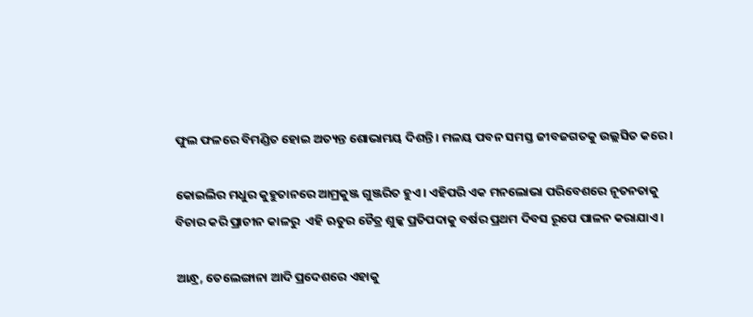ଫୁଲ ଫଳରେ ବିମଣ୍ଡିତ ହୋଇ ଅତ୍ୟନ୍ତ ଶୋଭାମୟ ଦିଶନ୍ତି। ମଳୟ ପବନ ସମସ୍ତ ଜୀବଜଗତକୁ ଉଲ୍ଲସିତ କରେ।

କୋଇଲିର ମଧୁର କୁହୁତାନରେ ଆମ୍ରକୁଞ୍ଜ ଗୁଞ୍ଜରିତ ହୁଏ। ଏହିପରି ଏକ ମନଲୋଭା ପରିବେଶରେ ନୂତନତାକୁ ବିଚାର କରି ପ୍ରାଚୀନ କାଳରୁ  ଏହି ଋତୁର ଚୈତ୍ର ଶୁଳ୍କ ପ୍ରତିପଦାକୁ ବର୍ଷର ପ୍ରଥମ ଦିବସ ରୂପେ ପାଳନ କରାଯାଏ।

ଆନ୍ଧ୍ର, ତେଲେଙ୍ଗାନା ଆଦି ପ୍ରଦେଶରେ ଏହାକୁ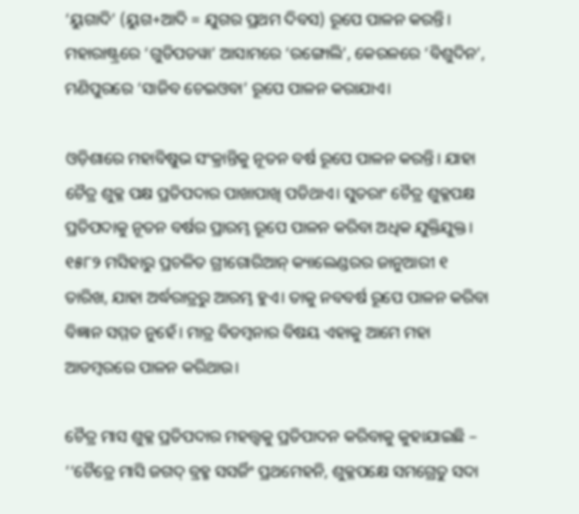‘ୟୁଗାଦି’ (ୟୁଗ+ଆଦି = ଯୁଗର ପ୍ରଥମ ଦିବସ) ରୂପେ ପାଳନ କରନ୍ତି। ମହାରାଷ୍ଟ୍ରରେ ‘ଗୁଡିପଡୱା’ ଆସାମରେ ‘ରଙ୍ଗୋଲି’, କେରଳରେ ‘ବିଶୁଦିନ’, ମଣିପୁରରେ ‘ସାଜିବ ଚେଇଓବା’ ରୂପେ ପାଳନ କରାଯାଏ।

ଓଡ଼ିଶାରେ ମହାବିଷୁଭ ସଂକ୍ରାନ୍ତିକୁ ନୂତନ ବର୍ଷ ରୂପେ ପାଳନ କରନ୍ତି। ଯାହା ଚୈତ୍ର ଶୁକ୍ଳ ପକ୍ଷ ପ୍ରତିପଦାର ପାଖାପାଖି ପଡିଥାଏ। ସୁତରାଂ ଚୈତ୍ର ଶୁକ୍ଳପକ୍ଷ ପ୍ରତିପଦାକୁ ନୂତନ ବର୍ଷର ପ୍ରାରମ୍ଭ ରୂପେ ପାଳନ କରିବା ଅଧିକ ଯୁକ୍ତିଯୁକ୍ତ। ୧୫୮୨ ମସିହାରୁ ପ୍ରଚଳିତ ଗ୍ରୀଗୋରିଆନ୍ କ୍ୟାଲେଣ୍ଡରର ଜାନୁଆରୀ ୧ ତାରିଖ, ଯାହା ଅର୍ଦ୍ଧରାତ୍ରରୁ ଆରମ୍ଭ ହୁଏ। ତାକୁ ନବବର୍ଷ ରୂପେ ପାଳନ କରିବା ବିଜ୍ଞାନ ସମ୍ମତ ନୁହେଁ। ମାତ୍ର ବିଡମ୍ବନାର ବିଷୟ ଏହାକୁ ଆମେ ମହା ଆଡମ୍ବରରେ ପାଳନ କରିଥାଉ।

ଚୈତ୍ର ମାସ ଶୁକ୍ଳ ପ୍ରତିପଦାର ମହତ୍ତ୍ୱକୁ ପ୍ରତିପାଦନ କରିବାକୁ କୁହାଯାଇଛି – ‘‘ଚୈତ୍ରେ ମାସି ଜଗଦ୍ ବ୍ରହ୍ମ ସସର୍ଜିଂ ପ୍ରଥମେହନି, ଶୁକ୍ଳପକ୍ଷେ ସମଗ୍ରେତୁ ସଦା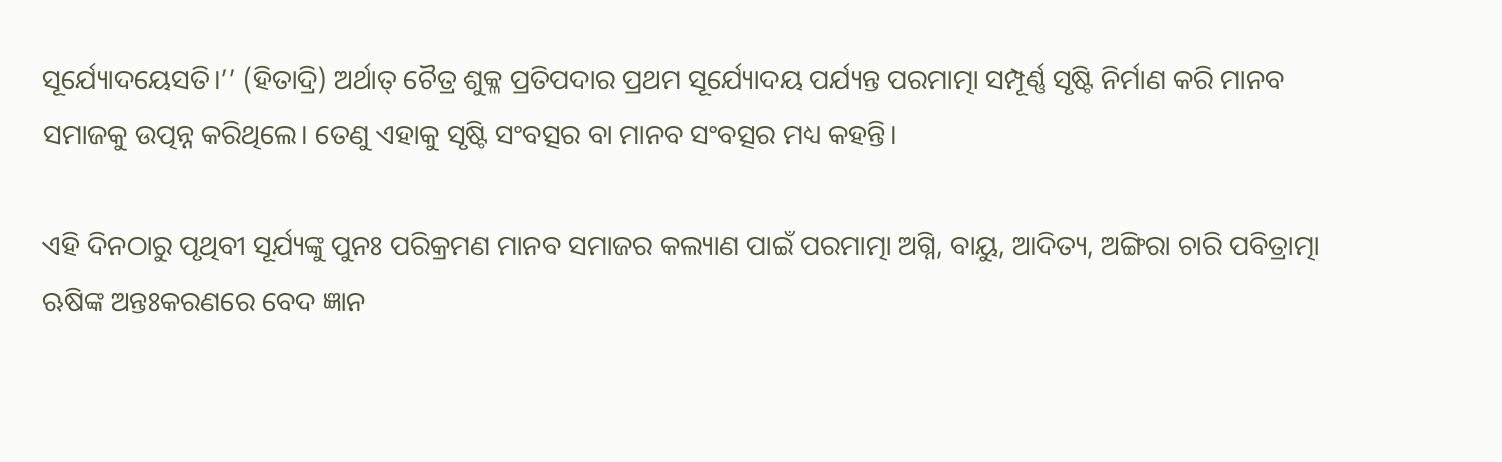ସୂର୍ଯ୍ୟୋଦୟେସତି।’’ (ହିତାଦ୍ରି) ଅର୍ଥାତ୍ ଚୈତ୍ର ଶୁକ୍ଳ ପ୍ରତିପଦାର ପ୍ରଥମ ସୂର୍ଯ୍ୟୋଦୟ ପର୍ଯ୍ୟନ୍ତ ପରମାତ୍ମା ସମ୍ପୂର୍ଣ୍ଣ ସୃଷ୍ଟି ନିର୍ମାଣ କରି ମାନବ ସମାଜକୁ ଉତ୍ପନ୍ନ କରିଥିଲେ। ତେଣୁ ଏହାକୁ ସୃଷ୍ଟି ସଂବତ୍ସର ବା ମାନବ ସଂବତ୍ସର ମଧ୍ୟ କହନ୍ତି।

ଏହି ଦିନଠାରୁ ପୃଥିବୀ ସୂର୍ଯ୍ୟଙ୍କୁ ପୁନଃ ପରିକ୍ରମଣ ମାନବ ସମାଜର କଲ୍ୟାଣ ପାଇଁ ପରମାତ୍ମା ଅଗ୍ନି, ବାୟୁ, ଆଦିତ୍ୟ, ଅଙ୍ଗିରା ଚାରି ପବିତ୍ରାତ୍ମା ଋଷିଙ୍କ ଅନ୍ତଃକରଣରେ ବେଦ ଜ୍ଞାନ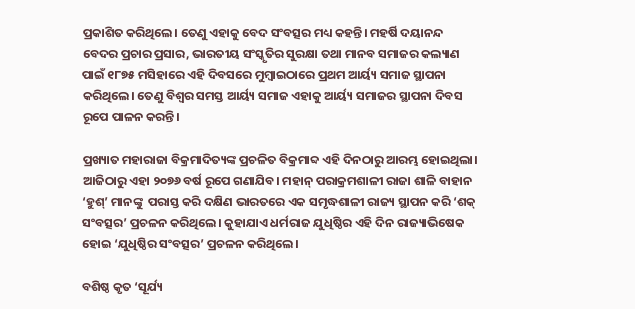ପ୍ରକାଶିତ କରିଥିଲେ। ତେଣୁ ଏହାକୁ ବେଦ ସଂବତ୍ସର ମଧ୍ୟ କହନ୍ତି। ମହର୍ଷି ଦୟାନନ୍ଦ ବେଦର ପ୍ରଚାର ପ୍ରସାର, ଭାରତୀୟ ସଂସ୍କୃତିର ସୁରକ୍ଷା ତଥା ମାନବ ସମାଜର କଲ୍ୟାଣ ପାଇଁ ୧୮୭୫ ମସିହାରେ ଏହି ଦିବସରେ ମୁମ୍ବାଇଠାରେ ପ୍ରଥମ ଆର୍ୟ୍ୟ ସମାଜ ସ୍ଥାପନା କରିଥିଲେ। ତେଣୁ ବିଶ୍ୱର ସମସ୍ତ ଆର୍ୟ୍ୟ ସମାଜ ଏହାକୁ ଆର୍ୟ୍ୟ ସମାଜର ସ୍ଥାପନା ଦିବସ ରୂପେ ପାଳନ କରନ୍ତି।

ପ୍ରଖ୍ୟାତ ମହାରାଜା ବିକ୍ରମାଦିତ୍ୟଙ୍କ ପ୍ରଚଳିତ ବିକ୍ରମାବ୍ଦ ଏହି ଦିନଠାରୁ ଆରମ୍ଭ ହୋଇଥିଲା। ଆଜିଠାରୁ ଏହା ୨୦୭୬ ବର୍ଷ ରୂପେ ଗଣାଯିବ। ମହାନ୍ ପରାକ୍ରମଶାଳୀ ରାଜା ଶାଳି ବାହାନ ‘ହୁଶ୍’ ମାନଙ୍କୁ  ପରାସ୍ତ କରି ଦକ୍ଷିଣ ଭାରତରେ ଏକ ସମୃଦ୍ଧଶାଳୀ ରାଜ୍ୟ ସ୍ଥାପନ କରି ‘ଶକ୍ ସଂବତ୍ସର’ ପ୍ରଚଳନ କରିଥିଲେ। କୁହାଯାଏ ଧର୍ମରାଜ ଯୁଧିଷ୍ଠିର ଏହି ଦିନ ରାଜ୍ୟାଭିଷେକ ହୋଇ ‘ଯୁଧିଷ୍ଠିର ସଂବତ୍ସର’ ପ୍ରଚଳନ କରିଥିଲେ।

ବଶିଷ୍ଠ କୃତ ‘ସୂର୍ଯ୍ୟ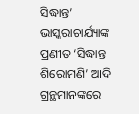ସିଦ୍ଧାନ୍ତ’ ଭାସ୍କରାଚାର୍ଯ୍ୟାଙ୍କ ପ୍ରଣୀତ ‘ସିଦ୍ଧାନ୍ତ ଶିରୋମଣି’ ଆଦି ଗ୍ରନ୍ଥମାନଙ୍କରେ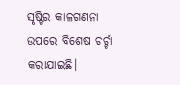ସୃଷ୍ଟିର କାଳଗଣନା ଉପରେ ବିଶେଷ ଚର୍ଚ୍ଚା କରାଯାଇଛି।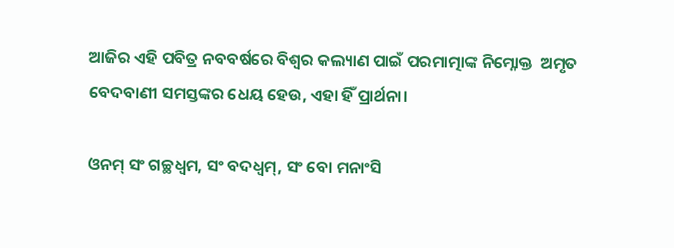ଆଜିର ଏହି ପବିତ୍ର ନବବର୍ଷରେ ବିଶ୍ୱର କଲ୍ୟାଣ ପାଇଁ ପରମାତ୍ମାଙ୍କ ନିମ୍ନୋକ୍ତ  ଅମୃତ ବେଦବାଣୀ ସମସ୍ତଙ୍କର ଧେୟ ହେଉ, ଏହା ହିଁ ପ୍ରାର୍ଥନା।

ଓନମ୍ ସଂ ଗଚ୍ଛଧ୍ୱମ, ସଂ ବଦଧ୍ୱମ୍, ସଂ ବୋ ମନାଂସି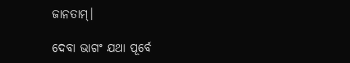ଜାନତାମ୍।

ଦେବା ଭାଗଂ ଯଥା ପୂର୍ବେ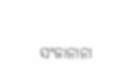ସଂଜାନାନା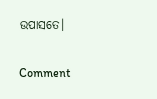ଉପାସତେ।

Comment